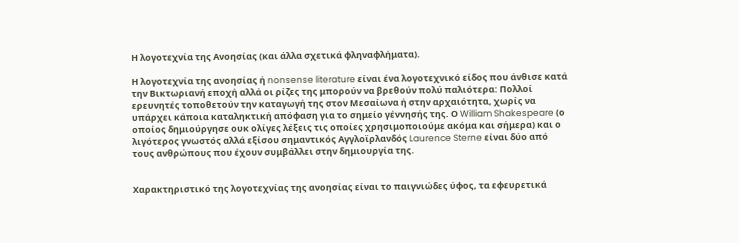Η λογοτεχνία της Ανοησίας (και άλλα σχετικά φληναφλήματα).

Η λογοτεχνία της ανοησίας ή nonsense literature είναι ένα λογοτεχνικό είδος που άνθισε κατά την Βικτωριανή εποχή αλλά οι ρίζες της μπορούν να βρεθούν πολύ παλιότερα: Πολλοί ερευνητές τοποθετούν την καταγωγή της στον Μεσαίωνα ή στην αρχαιότητα, χωρίς να υπάρχει κάποια καταληκτική απόφαση για το σημείο γέννησής της. Ο William Shakespeare (ο οποίος δημιούργησε ουκ ολίγες λέξεις τις οποίες χρησιμοποιούμε ακόμα και σήμερα) και ο λιγότερος γνωστός αλλά εξίσου σημαντικός Αγγλοϊρλανδός Laurence Sterne είναι δύο από τους ανθρώπους που έχουν συμβάλλει στην δημιουργία της.


Χαρακτηριστικό της λογοτεχνίας της ανοησίας είναι το παιγνιώδες ύφος, τα εφευρετικά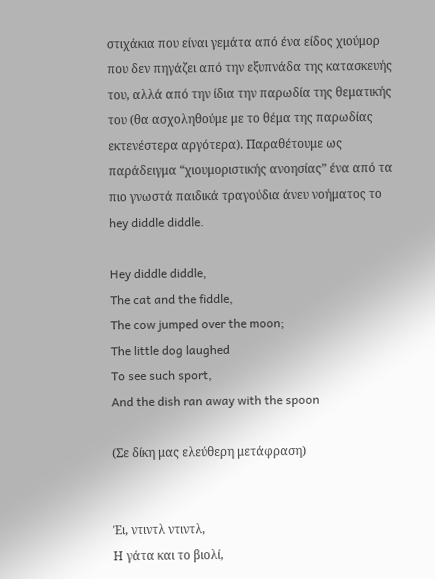στιχάκια που είναι γεμάτα από ένα είδος χιούμορ που δεν πηγάζει από την εξυπνάδα της κατασκευής του, αλλά από την ίδια την παρωδία της θεματικής του (θα ασχοληθούμε με το θέμα της παρωδίας εκτενέστερα αργότερα). Παραθέτουμε ως παράδειγμα “χιουμοριστικής ανοησίας” ένα από τα πιο γνωστά παιδικά τραγούδια άνευ νοήματος το hey diddle diddle.

Hey diddle diddle,
The cat and the fiddle,
The cow jumped over the moon;
The little dog laughed
To see such sport,
And the dish ran away with the spoon

(Σε δίκη μας ελεύθερη μετάφραση)


Έι, ντιντλ ντιντλ,
Η γάτα και το βιολί,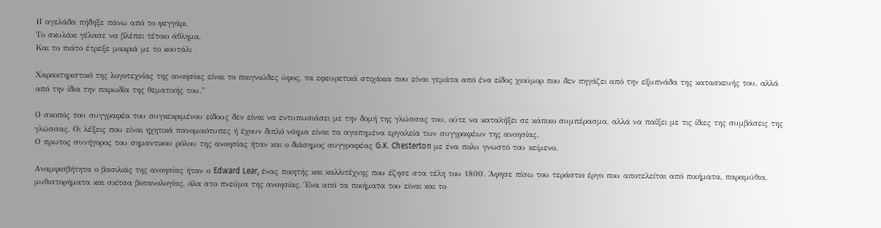Η αγελάδα πήδηξε πάνω από το φεγγάρι,
Το σκυλάκι γέλασε να βλέπει τέτοιο άθλημα,
Και το πιάτο έτρεξε μακριά με το κουτάλι

Χαρακτηριστικό της λογοτεχνίας της ανοησίας είναι το παιγνιώδες ύφος, τα εφευρετικά στιχάκια που είναι γεμάτα από ένα είδος χιούμορ που δεν πηγάζει από την εξυπνάδα της κατασκευής του, αλλά από την ίδια την παρωδία της θεματικής του.”

Ο σκοπός του συγγραφέα του συγκεκριμένου είδους δεν είναι να εντυπωσιάσει με την δομή της γλώσσας του, ούτε να καταλήξει σε κάποιο συμπέρασμα, αλλά να παίξει με τις ίδιες της συμβάσεις της γλώσσας. Οι λέξεις που είναι ηχητικά πανομοιότυπες ή έχουν διπλό νόημα είναι τα αγαπημένα εργαλεία των συγγραφέων της ανοησίας.
Ο πρωτος συνήγορος του σημαντικου ρόλου της ανοησίας ήταν και ο διάσημος συγγραφέας G.K. Chesterton με ένα πολυ γνωστό του κείμενο.

Αναμφισβήτητα ο βασιλιάς της ανοησίας ήταν ο Edward Lear, ένας ποιητής και καλλιτέχνης που έζησε στα τέλη του 1800. Άφησε πίσω του τεράστιο έργο που αποτελείται από ποιήματα, παραμύθια, μυθιστορήματα και σκίτσα βοτανολογίας, όλα στο πνεύμα της ανοησίας. Ένα από τα ποιήματα του είναι και το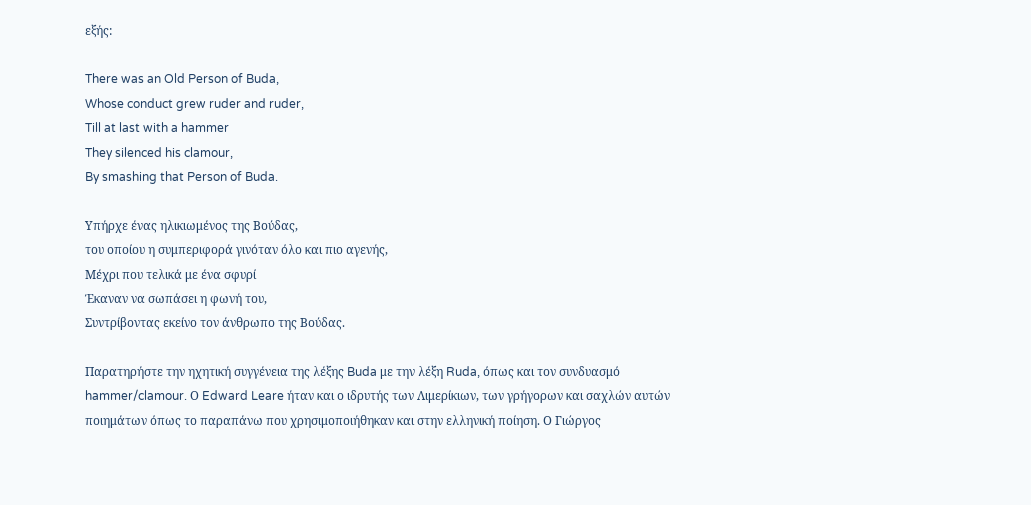εξής:

There was an Old Person of Buda,
Whose conduct grew ruder and ruder,
Till at last with a hammer
They silenced his clamour,
By smashing that Person of Buda.

Υπήρχε ένας ηλικιωμένος της Βούδας,
του οποίου η συμπεριφορά γινόταν όλο και πιο αγενής,
Μέχρι που τελικά με ένα σφυρί
Έκαναν να σωπάσει η φωνή του,
Συντρίβοντας εκείνο τον άνθρωπο της Βούδας.

Παρατηρήστε την ηχητική συγγένεια της λέξης Buda με την λέξη Ruda, όπως και τον συνδυασμό hammer/clamour. Ο Edward Leare ήταν και ο ιδρυτής των Λιμερίκιων, των γρήγορων και σαχλών αυτών ποιημάτων όπως το παραπάνω που χρησιμοποιήθηκαν και στην ελληνική ποίηση. Ο Γιώργος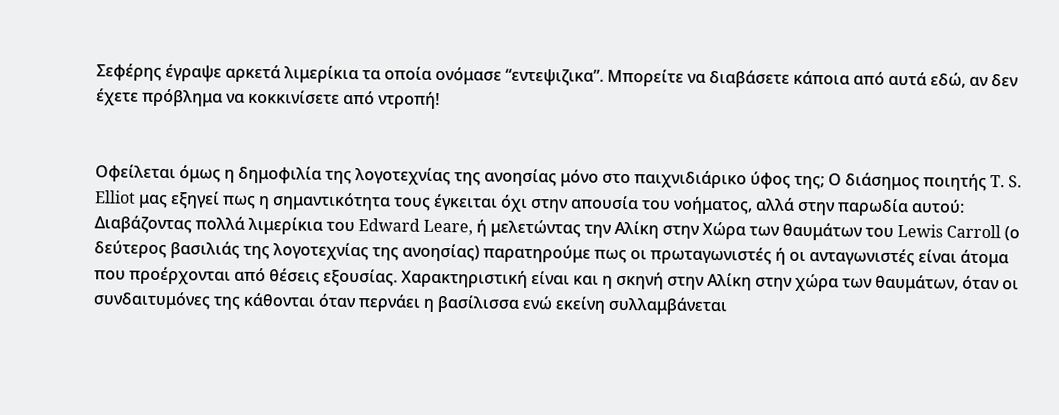Σεφέρης έγραψε αρκετά λιμερίκια τα οποία ονόμασε “εντεψιζικα”. Μπορείτε να διαβάσετε κάποια από αυτά εδώ, αν δεν έχετε πρόβλημα να κοκκινίσετε από ντροπή!


Οφείλεται όμως η δημοφιλία της λογοτεχνίας της ανοησίας μόνο στο παιχνιδιάρικο ύφος της; Ο διάσημος ποιητής T. S. Elliot μας εξηγεί πως η σημαντικότητα τους έγκειται όχι στην απουσία του νοήματος, αλλά στην παρωδία αυτού: Διαβάζοντας πολλά λιμερίκια του Edward Leare, ή μελετώντας την Αλίκη στην Χώρα των θαυμάτων του Lewis Carroll (ο δεύτερος βασιλιάς της λογοτεχνίας της ανοησίας) παρατηρούμε πως οι πρωταγωνιστές ή οι ανταγωνιστές είναι άτομα που προέρχονται από θέσεις εξουσίας. Χαρακτηριστική είναι και η σκηνή στην Αλίκη στην χώρα των θαυμάτων, όταν οι συνδαιτυμόνες της κάθονται όταν περνάει η βασίλισσα ενώ εκείνη συλλαμβάνεται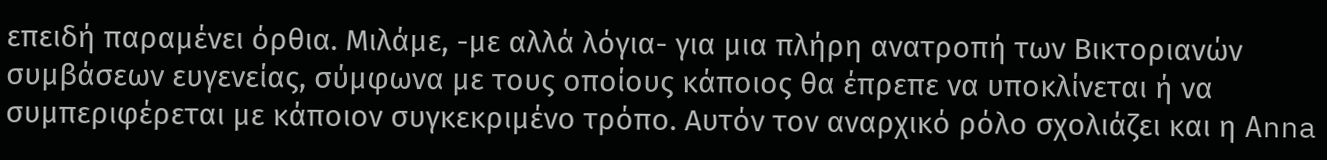επειδή παραμένει όρθια. Μιλάμε, -με αλλά λόγια- για μια πλήρη ανατροπή των Βικτοριανών συμβάσεων ευγενείας, σύμφωνα με τους οποίους κάποιος θα έπρεπε να υποκλίνεται ή να συμπεριφέρεται με κάποιον συγκεκριμένο τρόπο. Αυτόν τον αναρχικό ρόλο σχολιάζει και η Anna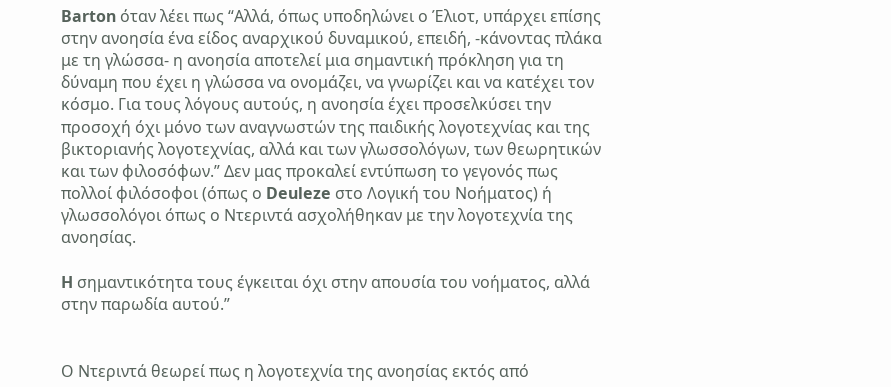Barton όταν λέει πως “Αλλά, όπως υποδηλώνει ο Έλιοτ, υπάρχει επίσης στην ανοησία ένα είδος αναρχικού δυναμικού, επειδή, -κάνοντας πλάκα με τη γλώσσα- η ανοησία αποτελεί μια σημαντική πρόκληση για τη δύναμη που έχει η γλώσσα να ονομάζει, να γνωρίζει και να κατέχει τον κόσμο. Για τους λόγους αυτούς, η ανοησία έχει προσελκύσει την προσοχή όχι μόνο των αναγνωστών της παιδικής λογοτεχνίας και της βικτοριανής λογοτεχνίας, αλλά και των γλωσσολόγων, των θεωρητικών και των φιλοσόφων.” Δεν μας προκαλεί εντύπωση το γεγονός πως πολλοί φιλόσοφοι (όπως ο Deuleze στο Λογική του Νοήματος) ή γλωσσολόγοι όπως ο Ντεριντά ασχολήθηκαν με την λογοτεχνία της ανοησίας.

H σημαντικότητα τους έγκειται όχι στην απουσία του νοήματος, αλλά στην παρωδία αυτού.”


Ο Ντεριντά θεωρεί πως η λογοτεχνία της ανοησίας εκτός από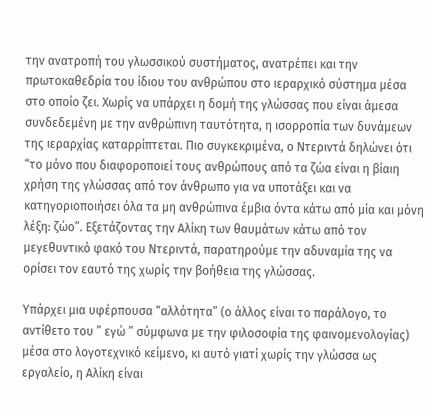την ανατροπή του γλωσσικού συστήματος, ανατρέπει και την πρωτοκαθεδρία του ίδιου του ανθρώπου στο ιεραρχικό σύστημα μέσα στο οποίο ζει. Χωρίς να υπάρχει η δομή της γλώσσας που είναι άμεσα συνδεδεμένη με την ανθρώπινη ταυτότητα, η ισορροπία των δυνάμεων της ιεραρχίας καταρρίπτεται. Πιο συγκεκριμένα, ο Ντεριντά δηλώνει ότι “το μόνο που διαφοροποιεί τους ανθρώπους από τα ζώα είναι η βίαιη χρήση της γλώσσας από τον άνθρωπο για να υποτάξει και να κατηγοριοποιήσει όλα τα μη ανθρώπινα έμβια όντα κάτω από μία και μόνη λέξη: ζώο”. Εξετάζοντας την Αλίκη των θαυμάτων κάτω από τον μεγεθυντικό φακό του Ντεριντά, παρατηρούμε την αδυναμία της να ορίσει τον εαυτό της χωρίς την βοήθεια της γλώσσας.

Υπάρχει μια υφέρπουσα “αλλότητα” (ο άλλος είναι το παράλογο, το αντίθετο του ” εγώ ” σύμφωνα με την φιλοσοφία της φαινομενολογίας) μέσα στο λογοτεχνικό κείμενο, κι αυτό γιατί χωρίς την γλώσσα ως εργαλείο, η Αλίκη είναι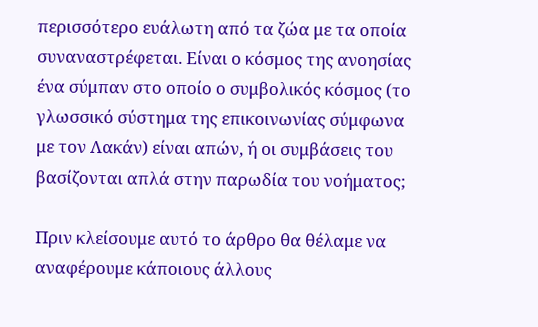περισσότερο ευάλωτη από τα ζώα με τα οποία συναναστρέφεται. Είναι ο κόσμος της ανοησίας ένα σύμπαν στο οποίο ο συμβολικός κόσμος (το γλωσσικό σύστημα της επικοινωνίας σύμφωνα με τον Λακάν) είναι απών, ή οι συμβάσεις του βασίζονται απλά στην παρωδία του νοήματος;

Πριν κλείσουμε αυτό το άρθρο θα θέλαμε να αναφέρουμε κάποιους άλλους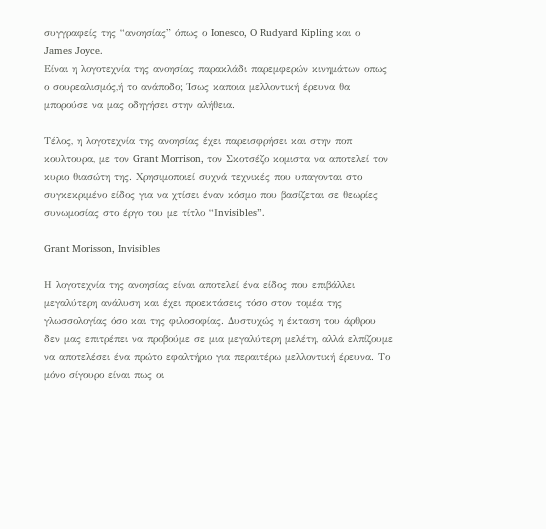συγγραφείς της “ανοησίας” όπως ο Ionesco, O Rudyard Kipling και ο James Joyce.
Είναι η λογοτεχνία της ανοησίας παρακλάδι παρεμφερών κινημάτων οπως ο σουρεαλισμός,ή το ανάποδο; Ίσως καποια μελλοντική έρευνα θα μπορούσε να μας οδηγήσει στην αλήθεια.

Τέλος, η λογοτεχνία της ανοησίας έχει παρεισφρήσει και στην ποπ κουλτουρα, με τον Grant Morrison, τον Σκοτσέζο κομιστα να αποτελεί τον κυριο θιασώτη της. Χρησιμοποιεί συχνά τεχνικές που υπαγονται στο συγκεκριμένο είδος για να χτίσει έναν κόσμο που βασίζεται σε θεωρίες συνωμοσίας στο έργο του με τίτλο “Ιnvisibles”.

Grant Morisson, Invisibles

Η λογοτεχνία της ανοησίας είναι αποτελεί ένα είδος που επιβάλλει μεγαλύτερη ανάλυση και έχει προεκτάσεις τόσο στον τομέα της γλωσσολογίας όσο και της φιλοσοφίας. Δυστυχώς η έκταση του άρθρου δεν μας επιτρέπει να προβούμε σε μια μεγαλύτερη μελέτη, αλλά ελπίζουμε να αποτελέσει ένα πρώτο εφαλτήριο για περαιτέρω μελλοντική έρευνα. Το μόνο σίγουρο είναι πως οι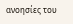ανοησίες του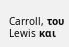Carroll, του Lewis και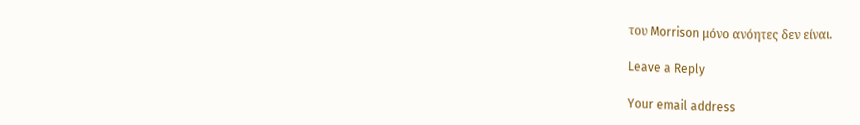του Morrison μόνο ανόητες δεν είναι.

Leave a Reply

Your email address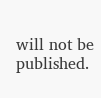will not be published.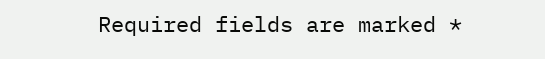Required fields are marked *